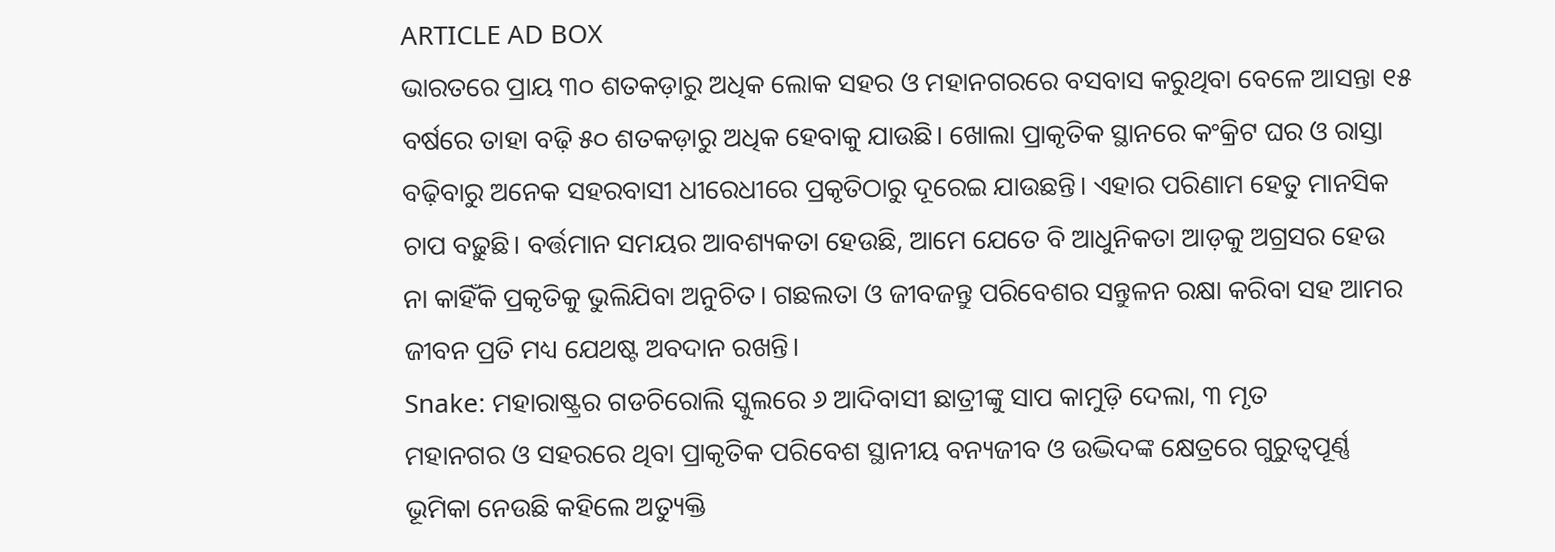ARTICLE AD BOX
ଭାରତରେ ପ୍ରାୟ ୩୦ ଶତକଡ଼ାରୁ ଅଧିକ ଲୋକ ସହର ଓ ମହାନଗରରେ ବସବାସ କରୁଥିବା ବେଳେ ଆସନ୍ତା ୧୫ ବର୍ଷରେ ତାହା ବଢ଼ି ୫୦ ଶତକଡ଼ାରୁ ଅଧିକ ହେବାକୁ ଯାଉଛି। ଖୋଲା ପ୍ରାକୃତିକ ସ୍ଥାନରେ କଂକ୍ରିଟ ଘର ଓ ରାସ୍ତା ବଢ଼ିବାରୁ ଅନେକ ସହରବାସୀ ଧୀରେଧୀରେ ପ୍ରକୃତିଠାରୁ ଦୂରେଇ ଯାଉଛନ୍ତି। ଏହାର ପରିଣାମ ହେତୁ ମାନସିକ ଚାପ ବଢ଼ୁଛି। ବର୍ତ୍ତମାନ ସମୟର ଆବଶ୍ୟକତା ହେଉଛି, ଆମେ ଯେତେ ବି ଆଧୁନିକତା ଆଡ଼କୁ ଅଗ୍ରସର ହେଉ ନା କାହିଁକି ପ୍ରକୃତିକୁ ଭୁଲିଯିବା ଅନୁଚିତ। ଗଛଲତା ଓ ଜୀବଜନ୍ତୁ ପରିବେଶର ସନ୍ତୁଳନ ରକ୍ଷା କରିବା ସହ ଆମର ଜୀବନ ପ୍ରତି ମଧ୍ୟ ଯେଥଷ୍ଟ ଅବଦାନ ରଖନ୍ତି।
Snake: ମହାରାଷ୍ଟ୍ରର ଗଡଚିରୋଲି ସ୍କୁଲରେ ୬ ଆଦିବାସୀ ଛାତ୍ରୀଙ୍କୁ ସାପ କାମୁଡ଼ି ଦେଲା, ୩ ମୃତ
ମହାନଗର ଓ ସହରରେ ଥିବା ପ୍ରାକୃତିକ ପରିବେଶ ସ୍ଥାନୀୟ ବନ୍ୟଜୀବ ଓ ଉଦ୍ଭିଦଙ୍କ କ୍ଷେତ୍ରରେ ଗୁରୁତ୍ୱପୂର୍ଣ୍ଣ ଭୂମିକା ନେଉଛି କହିଲେ ଅତ୍ୟୁକ୍ତି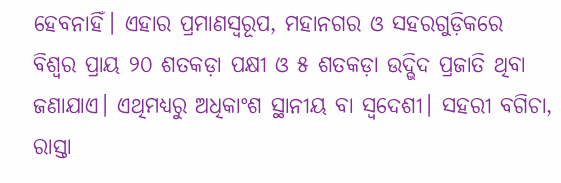ହେବନାହିଁ। ଏହାର ପ୍ରମାଣସ୍ୱରୂପ, ମହାନଗର ଓ ସହରଗୁଡ଼ିକରେ ବିଶ୍ୱର ପ୍ରାୟ ୨୦ ଶତକଡ଼ା ପକ୍ଷୀ ଓ ୫ ଶତକଡ଼ା ଉଦ୍ଭିଦ ପ୍ରଜାତି ଥିବା ଜଣାଯାଏ। ଏଥିମଧ୍ୟରୁ ଅଧିକାଂଶ ସ୍ଥାନୀୟ ବା ସ୍ୱଦେଶୀ। ସହରୀ ବଗିଚା, ରାସ୍ତା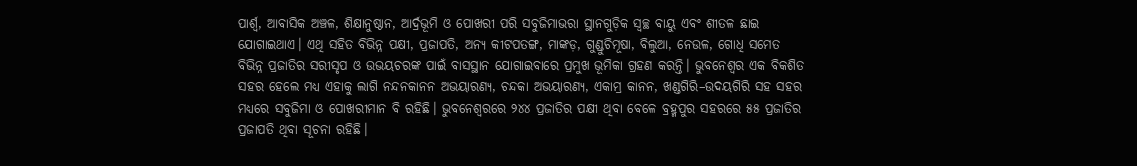ପାର୍ଶ୍ୱ, ଆବାସିକ ଅଞ୍ଚଳ, ଶିକ୍ଷାନୁଷ୍ଠାନ, ଆର୍ଦ୍ରଭୂମି ଓ ପୋଖରୀ ପରି ସବୁଜିମାଭରା ସ୍ଥାନଗୁଡ଼ିକ ସ୍ୱଚ୍ଛ ବାୟୁ ଏବଂ ଶୀତଳ ଛାଇ ଯୋଗାଇଥାଏ। ଏଥି ସହିତ ବିଭିନ୍ନ ପକ୍ଷୀ, ପ୍ରଜାପତି, ଅନ୍ୟ କୀଟପତଙ୍ଗ, ମାଙ୍କଡ଼, ଗୁଣ୍ଡୁଚିମୂଷା, ବିଲୁଆ, ନେଉଳ, ଗୋଧି ସମେତ ବିଭିନ୍ନ ପ୍ରଜାତିର ସରୀସୃପ ଓ ଉଭୟଚରଙ୍କ ପାଇଁ ବାସସ୍ଥାନ ଯୋଗାଇବାରେ ପ୍ରମୁଖ ଭୂମିକା ଗ୍ରହଣ କରନ୍ତି। ଭୁବନେଶ୍ୱର ଏକ ବିକଶିତ ସହର ହେଲେ ମଧ୍ୟ ଏହାକୁ ଲାଗି ନନ୍ଦନକାନନ ଅଭୟାରଣ୍ୟ, ଚନ୍ଦକା ଅଭୟାରଣ୍ୟ, ଏକାମ୍ର କାନନ, ଖଣ୍ଡଗିରି–ଉଦୟଗିରି ସହ ସହର ମଧ୍ୟରେ ସବୁଜିମା ଓ ପୋଖରୀମାନ ବି ରହିଛି। ଭୁବନେଶ୍ୱରରେ ୨୪୪ ପ୍ରଜାତିର ପକ୍ଷୀ ଥିବା ବେଳେ ବ୍ରହ୍ମପୁର ସହରରେ ୫୫ ପ୍ରଜାତିର ପ୍ରଜାପତି ଥିବା ସୂଚନା ରହିଛି।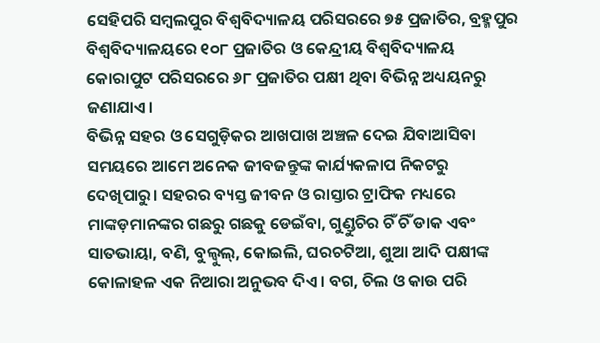ସେହିପରି ସମ୍ବଲପୁର ବିଶ୍ୱବିଦ୍ୟାଳୟ ପରିସରରେ ୭୫ ପ୍ରଜାତିର, ବ୍ରହ୍ମପୁର ବିଶ୍ୱବିଦ୍ୟାଳୟରେ ୧୦୮ ପ୍ରଜାତିର ଓ କେନ୍ଦ୍ରୀୟ ବିଶ୍ୱବିଦ୍ୟାଳୟ କୋରାପୁଟ ପରିସରରେ ୬୮ ପ୍ରଜାତିର ପକ୍ଷୀ ଥିବା ବିଭିନ୍ନ ଅଧ୍ୟୟନରୁ ଜଣାଯାଏ।
ବିଭିନ୍ନ ସହର ଓ ସେଗୁଡ଼ିକର ଆଖପାଖ ଅଞ୍ଚଳ ଦେଇ ଯିବାଆସିବା ସମୟରେ ଆମେ ଅନେକ ଜୀବଜନ୍ତୁଙ୍କ କାର୍ଯ୍ୟକଳାପ ନିକଟରୁ ଦେଖିପାରୁ। ସହରର ବ୍ୟସ୍ତ ଜୀବନ ଓ ରାସ୍ତାର ଟ୍ରାଫିକ ମଧ୍ୟରେ ମାଙ୍କଡ଼ମାନଙ୍କର ଗଛରୁ ଗଛକୁ ଡେଇଁବା, ଗୁଣ୍ଡୁଚିର ଚିଁ ଚିଁ ଡାକ ଏବଂ ସାତଭାୟା, ବଣି, ବୁଲ୍ବୁଲ୍, କୋଇଲି, ଘରଚଟିଆ, ଶୁଆ ଆଦି ପକ୍ଷୀଙ୍କ କୋଳାହଳ ଏକ ନିଆରା ଅନୁଭବ ଦିଏ। ବଗ, ଚିଲ ଓ କାଉ ପରି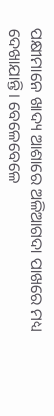ପକ୍ଷୀମାନେ ଖାଦ୍ୟ ଆଶାରେ ଅଳିଆଗଦା ପାଖରେ ମଧ୍ୟ ଦେଖାଯାନ୍ତି। ବେଳେବେଳେ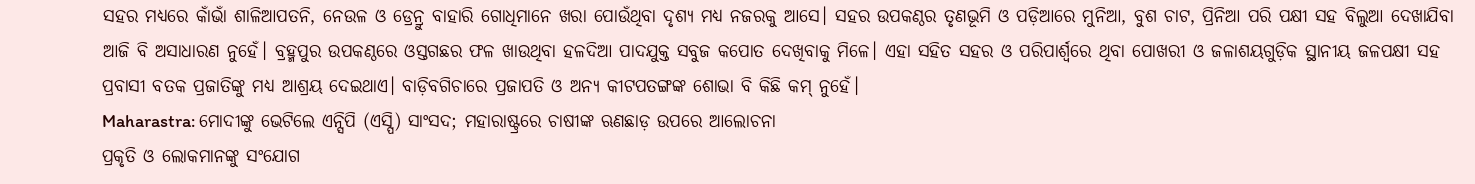ସହର ମଧ୍ୟରେ କାଁଭାଁ ଶାଳିଆପତନି, ନେଉଳ ଓ ଡ୍ରେନ୍ରୁ ବାହାରି ଗୋଧିମାନେ ଖରା ପୋଉଁଥିବା ଦୃଶ୍ୟ ମଧ୍ୟ ନଜରକୁ ଆସେ। ସହର ଉପକଣ୍ଠର ତୃଣଭୂମି ଓ ପଡ଼ିଆରେ ମୁନିଆ, ବୁଶ ଚାଟ, ପ୍ରିନିଆ ପରି ପକ୍ଷୀ ସହ ବିଲୁଆ ଦେଖାଯିବା ଆଜି ବି ଅସାଧାରଣ ନୁହେଁ। ବ୍ରହ୍ମପୁର ଉପକଣ୍ଠରେ ଓସ୍ତଗଛର ଫଳ ଖାଉଥିବା ହଳଦିଆ ପାଦଯୁକ୍ତ ସବୁଜ କପୋତ ଦେଖିବାକୁ ମିଳେ। ଏହା ସହିତ ସହର ଓ ପରିପାର୍ଶ୍ବରେ ଥିବା ପୋଖରୀ ଓ ଜଳାଶୟଗୁଡ଼ିକ ସ୍ଥାନୀୟ ଜଳପକ୍ଷୀ ସହ ପ୍ରବାସୀ ବତକ ପ୍ରଜାତିଙ୍କୁ ମଧ୍ୟ ଆଶ୍ରୟ ଦେଇଥାଏ। ବାଡ଼ିବଗିଚାରେ ପ୍ରଜାପତି ଓ ଅନ୍ୟ କୀଟପତଙ୍ଗଙ୍କ ଶୋଭା ବି କିଛି କମ୍ ନୁହେଁ।
Maharastra: ମୋଦୀଙ୍କୁ ଭେଟିଲେ ଏନ୍ସିପି (ଏସ୍ପି) ସାଂସଦ; ମହାରାଷ୍ଟ୍ରରେ ଚାଷୀଙ୍କ ଋଣଛାଡ଼ ଉପରେ ଆଲୋଚନା
ପ୍ରକୃତି ଓ ଲୋକମାନଙ୍କୁ ସଂଯୋଗ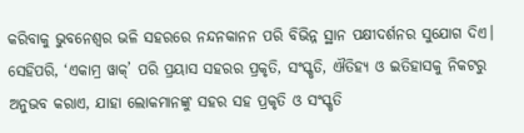କରିବାକୁ ଭୁବନେଶ୍ୱର ଭଳି ସହରରେ ନନ୍ଦନକାନନ ପରି ବିଭିନ୍ନ ସ୍ଥାନ ପକ୍ଷୀଦର୍ଶନର ସୁଯୋଗ ଦିଏ। ସେହିପରି, ‘ଏକାମ୍ର ୱାକ୍’ ପରି ପ୍ରୟାସ ସହରର ପ୍ରକୃତି, ସଂସ୍କୃତି, ଐତିହ୍ୟ ଓ ଇତିହାସକୁ ନିକଟରୁ ଅନୁଭବ କରାଏ, ଯାହା ଲୋକମାନଙ୍କୁ ସହର ସହ ପ୍ରକୃତି ଓ ସଂସ୍କୃତି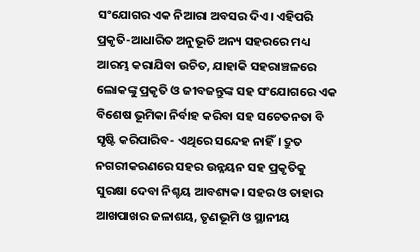ସଂଯୋଗର ଏକ ନିଆରା ଅବସର ଦିଏ। ଏହିପରି ପ୍ରକୃତି-ଆଧାରିତ ଅନୁଭୂତି ଅନ୍ୟ ସହରରେ ମଧ୍ୟ ଆରମ୍ଭ କରାଯିବା ଉଚିତ, ଯାହାକି ସହରାଞ୍ଚଳରେ ଲୋକଙ୍କୁ ପ୍ରକୃତି ଓ ଜୀବଜନ୍ତୁଙ୍କ ସହ ସଂଯୋଗରେ ଏକ ବିଶେଷ ଭୂମିକା ନିର୍ବାହ କରିବା ସହ ସଚେତନତା ବି ସୃଷ୍ଟି କରିପାରିବ- ଏଥିରେ ସନ୍ଦେହ ନାହିଁ। ଦ୍ରୁତ ନଗରୀକରଣରେ ସହର ଉନ୍ନୟନ ସହ ପ୍ରକୃତିକୁ ସୁରକ୍ଷା ଦେବା ନିଶ୍ଚୟ ଆବଶ୍ୟକ। ସହର ଓ ତାହାର ଆଖପାଖର ଜଳାଶୟ, ତୃଣଭୂମି ଓ ସ୍ଥାନୀୟ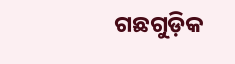ଗଛଗୁଡ଼ିକ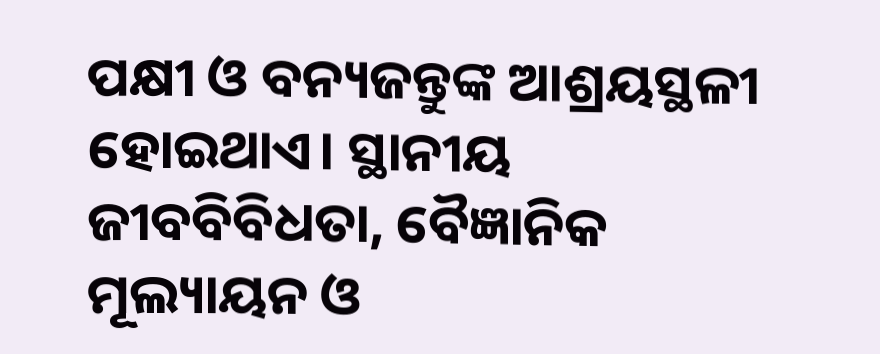ପକ୍ଷୀ ଓ ବନ୍ୟଜନ୍ତୁଙ୍କ ଆଶ୍ରୟସ୍ଥଳୀ ହୋଇଥାଏ। ସ୍ଥାନୀୟ ଜୀବବିବିଧତା, ବୈଜ୍ଞାନିକ ମୂଲ୍ୟାୟନ ଓ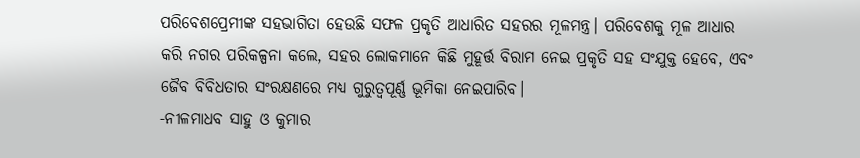ପରିବେଶପ୍ରେମୀଙ୍କ ସହଭାଗିତା ହେଉଛି ସଫଳ ପ୍ରକୃତି ଆଧାରିତ ସହରର ମୂଳମନ୍ତ୍ର। ପରିବେଶକୁ ମୂଳ ଆଧାର କରି ନଗର ପରିକଳ୍ପନା କଲେ, ସହର ଲୋକମାନେ କିଛି ମୁହୂର୍ତ୍ତ ବିରାମ ନେଇ ପ୍ରକୃତି ସହ ସଂଯୁକ୍ତ ହେବେ, ଏବଂ ଜୈବ ବିବିଧତାର ସଂରକ୍ଷଣରେ ମଧ୍ୟ ଗୁରୁତ୍ୱପୂର୍ଣ୍ଣ ଭୂମିକା ନେଇପାରିବ।
-ନୀଳମାଧବ ସାହୁ ଓ କୁମାର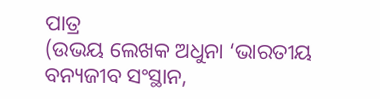ପାତ୍ର
(ଉଭୟ ଲେଖକ ଅଧୁନା ‘ଭାରତୀୟ ବନ୍ୟଜୀବ ସଂସ୍ଥାନ,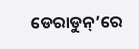ଡେରାଡୁନ୍’ରେ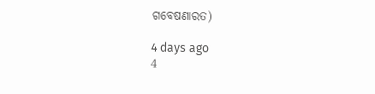ଗବେଷଣାରତ)

4 days ago
4